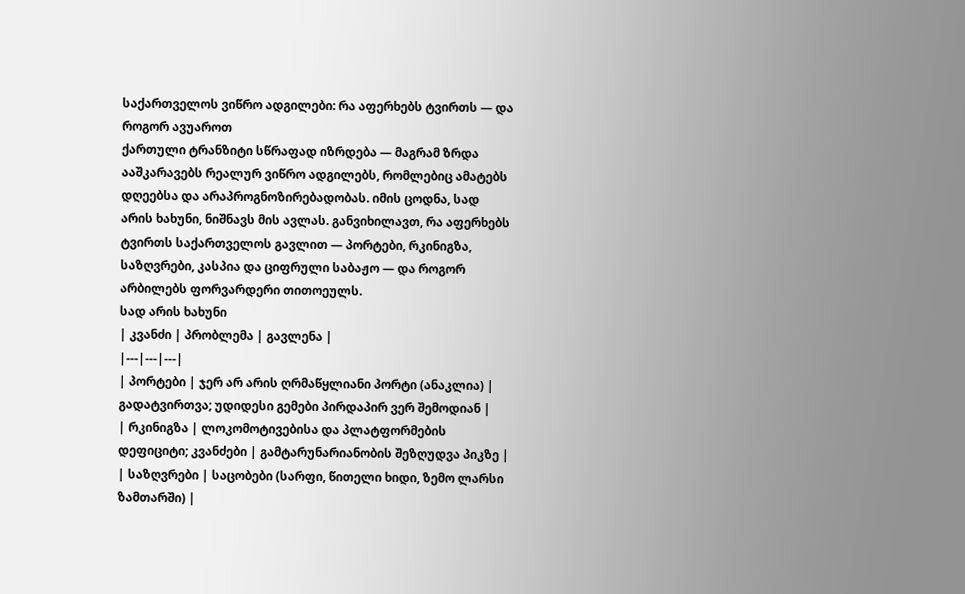საქართველოს ვიწრო ადგილები: რა აფერხებს ტვირთს — და როგორ ავუაროთ
ქართული ტრანზიტი სწრაფად იზრდება — მაგრამ ზრდა ააშკარავებს რეალურ ვიწრო ადგილებს, რომლებიც ამატებს დღეებსა და არაპროგნოზირებადობას. იმის ცოდნა, სად არის ხახუნი, ნიშნავს მის ავლას. განვიხილავთ, რა აფერხებს ტვირთს საქართველოს გავლით — პორტები, რკინიგზა, საზღვრები, კასპია და ციფრული საბაჟო — და როგორ არბილებს ფორვარდერი თითოეულს.
სად არის ხახუნი
| კვანძი | პრობლემა | გავლენა |
|---|---|---|
| პორტები | ჯერ არ არის ღრმაწყლიანი პორტი (ანაკლია) | გადატვირთვა; უდიდესი გემები პირდაპირ ვერ შემოდიან |
| რკინიგზა | ლოკომოტივებისა და პლატფორმების დეფიციტი; კვანძები | გამტარუნარიანობის შეზღუდვა პიკზე |
| საზღვრები | საცობები (სარფი, წითელი ხიდი, ზემო ლარსი ზამთარში) |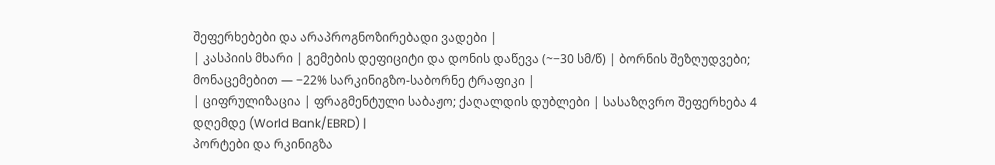შეფერხებები და არაპროგნოზირებადი ვადები |
| კასპიის მხარი | გემების დეფიციტი და დონის დაწევა (~−30 სმ/წ) | ბორნის შეზღუდვები; მონაცემებით — −22% სარკინიგზო-საბორნე ტრაფიკი |
| ციფრულიზაცია | ფრაგმენტული საბაჟო; ქაღალდის დუბლები | სასაზღვრო შეფერხება 4 დღემდე (World Bank/EBRD) |
პორტები და რკინიგზა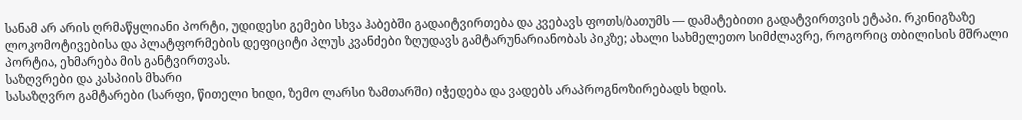სანამ არ არის ღრმაწყლიანი პორტი, უდიდესი გემები სხვა ჰაბებში გადაიტვირთება და კვებავს ფოთს/ბათუმს — დამატებითი გადატვირთვის ეტაპი. რკინიგზაზე ლოკომოტივებისა და პლატფორმების დეფიციტი პლუს კვანძები ზღუდავს გამტარუნარიანობას პიკზე; ახალი სახმელეთო სიმძლავრე, როგორიც თბილისის მშრალი პორტია, ეხმარება მის განტვირთვას.
საზღვრები და კასპიის მხარი
სასაზღვრო გამტარები (სარფი, წითელი ხიდი, ზემო ლარსი ზამთარში) იჭედება და ვადებს არაპროგნოზირებადს ხდის.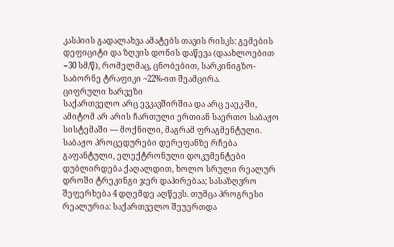კასპიის გადალახვა ამატებს თავის რისკს: გემების დეფიციტი და ზღვის დონის დაწევა (დაახლოებით −30 სმ/წ), რომელმაც, ცნობებით, სარკინიგზო-საბორნე ტრაფიკი ~22%-ით შეამცირა.
ციფრული ხარვეზი
საქართველო არც ევკავშირშია და არც ეაეკ-ში, ამიტომ არ არის ჩართული ერთიან საერთო საბაჟო სისტემაში — მოქნილი, მაგრამ ფრაგმენტული. საბაჟო პროცედურები დერეფანზე რჩება გაფანტული, ელექტრონული დოკუმენტები დუბლირდება ქაღალდით, ხოლო სრული რეალურ დროში ტრეკინგი ჯერ დაპირებაა; სასაზღვრო შეფერხება 4 დღემდე აღწევს. თუმცა პროგრესი რეალურია: საქართველო შეუერთდა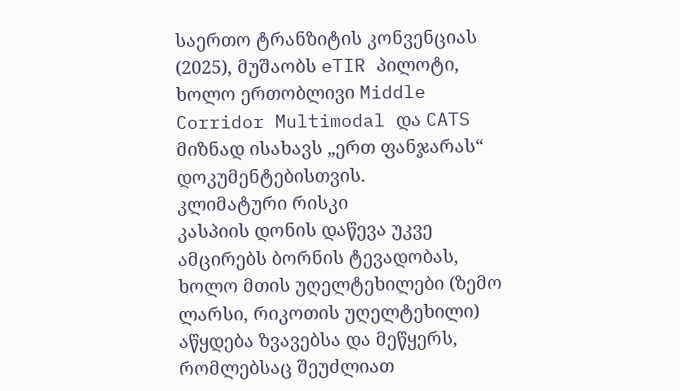საერთო ტრანზიტის კონვენციას (2025), მუშაობს eTIR პილოტი, ხოლო ერთობლივი Middle Corridor Multimodal და CATS მიზნად ისახავს „ერთ ფანჯარას“ დოკუმენტებისთვის.
კლიმატური რისკი
კასპიის დონის დაწევა უკვე ამცირებს ბორნის ტევადობას, ხოლო მთის უღელტეხილები (ზემო ლარსი, რიკოთის უღელტეხილი) აწყდება ზვავებსა და მეწყერს, რომლებსაც შეუძლიათ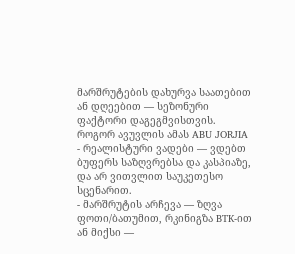მარშრუტების დახურვა საათებით ან დღეებით — სეზონური ფაქტორი დაგეგმვისთვის.
როგორ ავუვლის ამას ABU JORJIA
- რეალისტური ვადები — ვდებთ ბუფერს საზღვრებსა და კასპიაზე, და არ ვითვლით საუკეთესო სცენარით.
- მარშრუტის არჩევა — ზღვა ფოთი/ბათუმით, რკინიგზა BTK-ით ან მიქსი —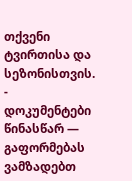თქვენი ტვირთისა და სეზონისთვის.
- დოკუმენტები წინასწარ — გაფორმებას ვამზადებთ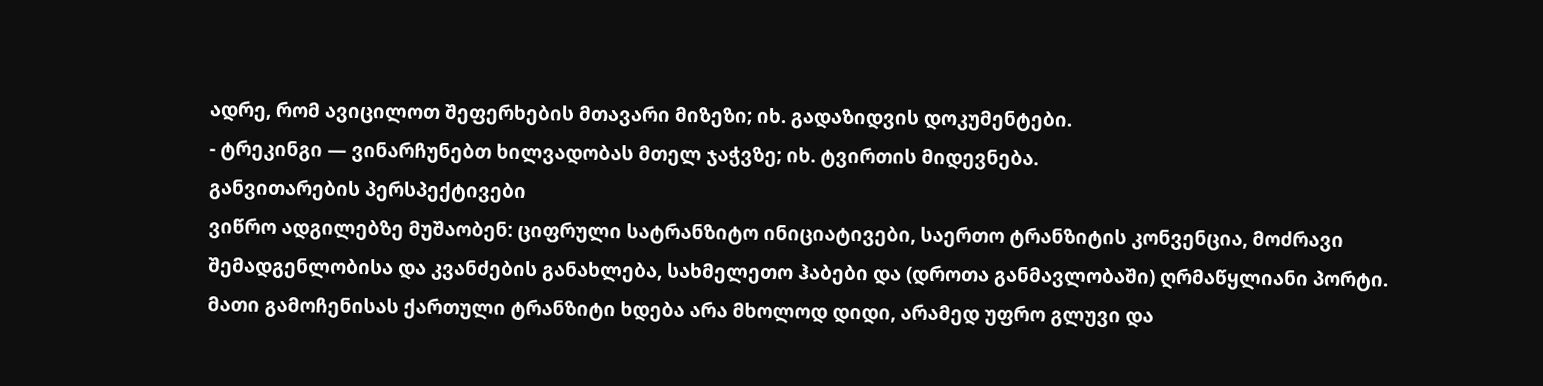ადრე, რომ ავიცილოთ შეფერხების მთავარი მიზეზი; იხ. გადაზიდვის დოკუმენტები.
- ტრეკინგი — ვინარჩუნებთ ხილვადობას მთელ ჯაჭვზე; იხ. ტვირთის მიდევნება.
განვითარების პერსპექტივები
ვიწრო ადგილებზე მუშაობენ: ციფრული სატრანზიტო ინიციატივები, საერთო ტრანზიტის კონვენცია, მოძრავი შემადგენლობისა და კვანძების განახლება, სახმელეთო ჰაბები და (დროთა განმავლობაში) ღრმაწყლიანი პორტი. მათი გამოჩენისას ქართული ტრანზიტი ხდება არა მხოლოდ დიდი, არამედ უფრო გლუვი და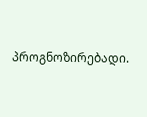პროგნოზირებადი.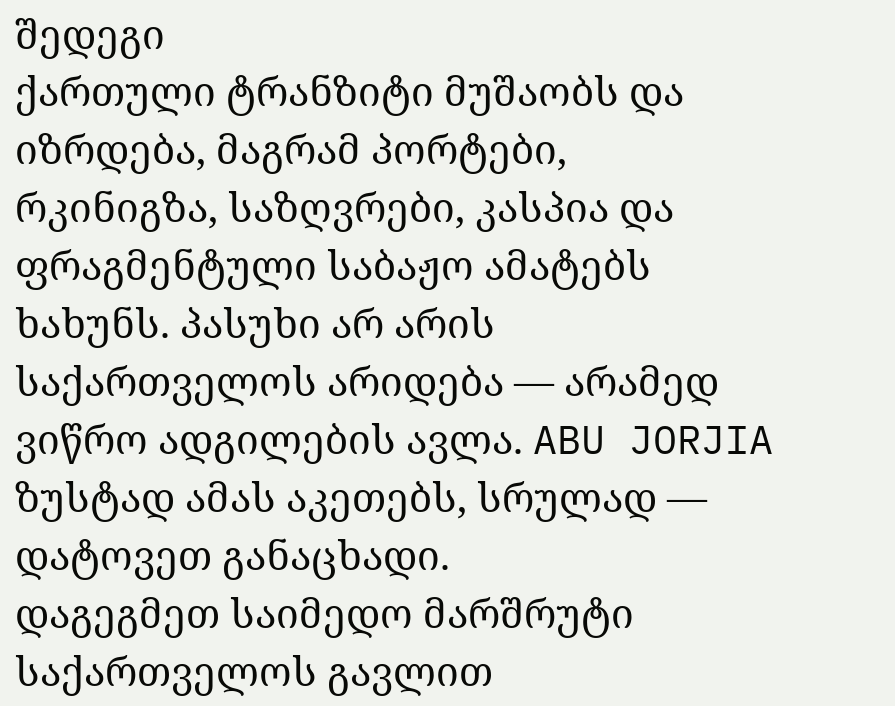შედეგი
ქართული ტრანზიტი მუშაობს და იზრდება, მაგრამ პორტები, რკინიგზა, საზღვრები, კასპია და ფრაგმენტული საბაჟო ამატებს ხახუნს. პასუხი არ არის საქართველოს არიდება — არამედ ვიწრო ადგილების ავლა. ABU JORJIA ზუსტად ამას აკეთებს, სრულად — დატოვეთ განაცხადი.
დაგეგმეთ საიმედო მარშრუტი საქართველოს გავლით